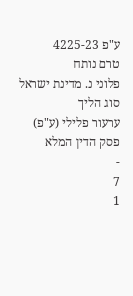ע"פ 4225-23
טרם נותח
פלוני נ. מדינת ישראל
סוג הליך
ערעור פלילי (ע"פ)
פסק הדין המלא
-
7
1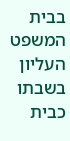בבית המשפט העליון בשבתו כבית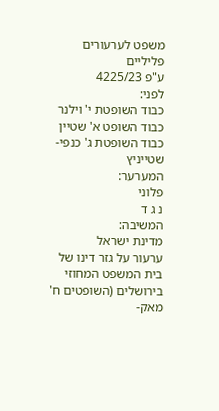משפט לערעורים פליליים
ע"פ 4225/23
לפני:
כבוד השופטת י' וילנר
כבוד השופט א' שטיין
כבוד השופטת ג' כנפי-שטייניץ
המערער:
פלוני
נ ג ד
המשיבה:
מדינת ישראל
ערעור על גזר דינו של בית המשפט המחוזי בירושלים (השופטים ח' מאק-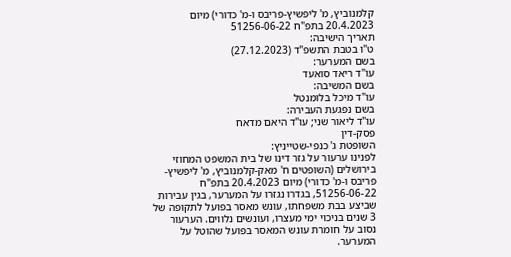קלמנוביץ, מ' ליפשיץ-פריבס ו-מ' כדורי) מיום 20.4.2023 בתפ"ח 51256-06-22
תאריך הישיבה:
ט"ו בטבת התשפ"ד (27.12.2023)
בשם המערער:
עו"ד ריאד סואעד
בשם המשיבה:
עו"ד מיכל בלומנטל
בשם נפגעת העבירה:
עו"ד ליאור שני; עו"ד היאם מדאח
פסק-דין
השופטת ג' כנפי-שטייניץ:
לפנינו ערעור על גזר דינו של בית המשפט המחוזי בירושלים (השופטים ח' מאק-קלמנוביץ, מ' ליפשיץ-פריבס ו-מ' כדורי) מיום 20.4.2023 בתפ"ח 51256-06-22, בגדרו נגזרו על המערער, בגין עבירות שביצע בבת משפחתו, עונש מאסר בפועל לתקופה של 3 שנים בניכוי ימי מעצרו, ועונשים נלווים. הערעור נסוב על חומרת עונש המאסר בפועל שהוטל על המערער.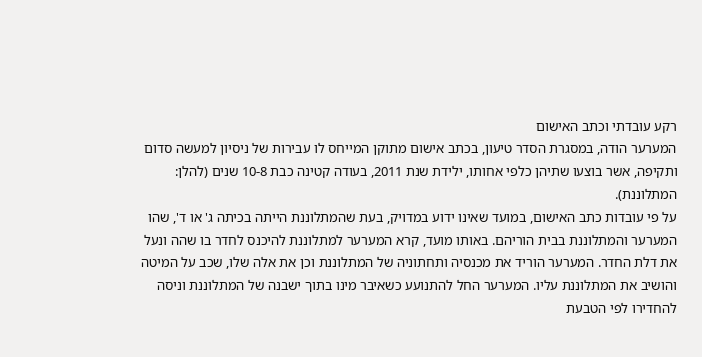רקע עובדתי וכתב האישום
המערער הודה, במסגרת הסדר טיעון, בכתב אישום מתוקן המייחס לו עבירות של ניסיון למעשה סדום ותקיפה, אשר בוצעו שתיהן כלפי אחותו, ילידת שנת 2011, בעודה קטינה כבת 10-8 שנים (להלן: המתלוננת).
על פי עובדות כתב האישום, במועד שאינו ידוע במדויק, בעת שהמתלוננת הייתה בכיתה ג' או ד', שהו המערער והמתלוננת בבית הוריהם. באותו מועד, קרא המערער למתלוננת להיכנס לחדר בו שהה ונעל את דלת החדר. המערער הוריד את מכנסיה ותחתוניה של המתלוננת וכן את אלה שלו, שכב על המיטה והושיב את המתלוננת עליו. המערער החל להתנועע כשאיבר מינו בתוך ישבנה של המתלוננת וניסה להחדירו לפי הטבעת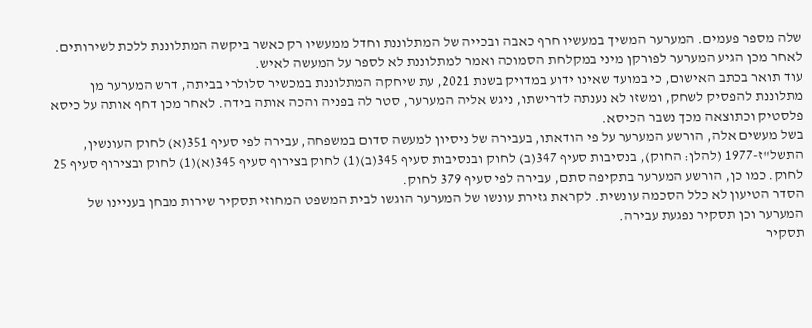שלה מספר פעמים. המערער המשיך במעשיו חרף כאבה ובכייה של המתלוננת וחדל ממעשיו רק כאשר ביקשה המתלוננת ללכת לשירותים. לאחר מכן הגיע המערער לפורקן מיני במקלחת הסמוכה ואמר למתלוננת לא לספר על המעשה לאיש.
עוד תואר בכתב האישום, כי במועד שאינו ידוע במדויק בשנת 2021, עת שיחקה המתלוננת במכשיר סלולרי בביתה, דרש המערער מן מתלוננת להפסיק לשחק, ומשזו לא נענתה לדרישתו, ניגש אליה המערער, סטר לה בפניה והכה אותה בידה. לאחר מכן דחף אותה על כיסא פלסטיק וכתוצאה מכך נשבר הכיסא.
בשל מעשים אלה, הורשע המערער על פי הודאתו, בעבירה של ניסיון למעשה סדום במשפחה, עבירה לפי סעיף 351(א) לחוק העונשין, התשל"ז-1977 (להלן: החוק), בנסיבות סעיף 347(ב) לחוק ובנסיבות סעיף 345(ב)(1) לחוק בצירוף סעיף 345(א)(1) לחוק ובצירוף סעיף 25 לחוק. כמו כן, הורשע המערער בתקיפה סתם, עבירה לפי סעיף 379 לחוק.
הסדר הטיעון לא כלל הסכמה עונשית. לקראת גזירת עונשו של המערער הוגשו לבית המשפט המחוזי תסקיר שירות מבחן בעניינו של המערער וכן תסקיר נפגעת עבירה.
תסקיר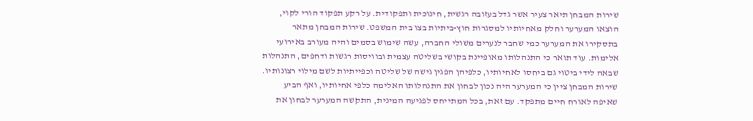שירות המבחן תיאר צעיר אשר גדל בעזובה רגשית, חינוכית ותפקודית. על רקע תפקוד הורי לקוי, הוצאו המערער וחלק מאחיותיו למסגרות חוץ-ביתיות בצו בית המשפט. שירות המבחן מתאר בתסקירו את המערער כמי שחבר לנערים משולי החברה, עשה שימוש בסמים והיה מעורב באירועי אלימות. עוד תואר כי התנהלותו מאופיינת בקושי בשליטה עצמית ובוויסות רגשות ודחפים, התנהלות שבאה לידי ביטוי גם ביחסו לאחיותיו, כלפיהן הפגין גישה של שליטה וכפייתיות לשם מילוי רצונותיו. שירות המבחן ציין כי המערער היה נכון לבחון את התנהלותו האלימה כלפי אחיותיו, ואף הביע שאיפה לאורח חיים מתפקד. עם זאת, בכל המתייחס לפגיעה המינית, התקשה המערער לבחון את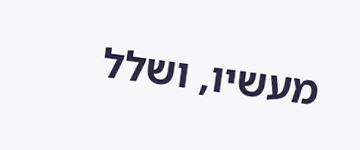מעשיו, ושלל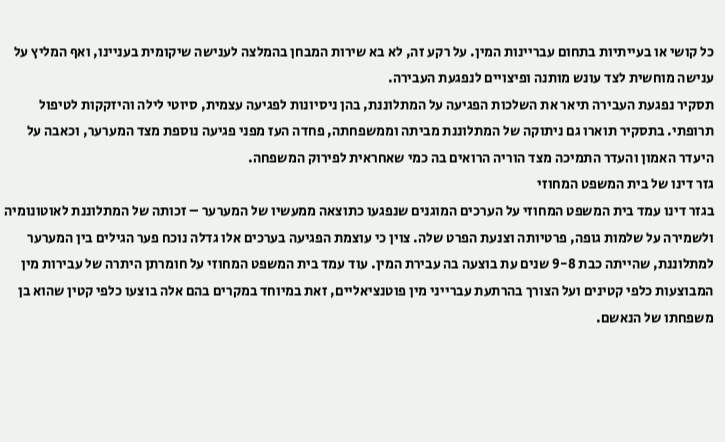כל קושי או בעייתיות בתחום עבריינות המין. על רקע זה, לא בא שירות המבחן בהמלצה לענישה שיקומית בעניינו, ואף המליץ על ענישה מוחשית לצד עונש מותנה ופיצויים לנפגעת העבירה.
תסקיר נפגעת העבירה תיאר את השלכות הפגיעה על המתלוננת, בהן ניסיונות לפגיעה עצמית, סיוטי לילה והיזקקות לטיפול תרופתי. בתסקיר תוארו גם ניתוקה של המתלוננת מביתה וממשפחתה, פחדה העז מפני פגיעה נוספת מצד המערער, וכאבה על היעדר האמון והעדר התמיכה מצד הוריה הרואים בה כמי שאחראית לפירוק המשפחה.
גזר דינו של בית המשפט המחוזי
בגזר דינו עמד בית המשפט המחוזי על הערכים המוגנים שנפגעו כתוצאה ממעשיו של המערער – זכותה של המתלוננת לאוטונומיה ולשמירה על שלמות גופה, פרטיותה וצנעת הפרט שלה. צוין כי עוצמת הפגיעה בערכים אלו גדלה נוכח פער הגילים בין המערער למתלוננת, שהייתה כבת 9-8 שנים עת בוצעה בה עבירת המין. עוד עמד בית המשפט המחוזי על חומרתן היתרה של עבירות מין המבוצעות כלפי קטינים ועל הצורך בהרתעת עברייני מין פוטנציאליים, זאת במיוחד במקרים בהם אלה בוצעו כלפי קטין שהוא בן משפחתו של הנאשם.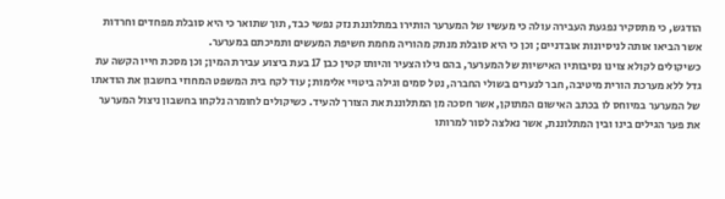הודגש, כי מתסקיר נפגעת העבירה עולה כי מעשיו של המערער הותירו במתלוננת נזק נפשי כבד, תוך שתואר כי היא סובלת מפחדים וחרדות אשר הביאו אותה לניסיונות אובדניים; וכן כי היא סובלת מנתק מהוריה מחמת חשיפת המעשים ותמיכתם במערער.
כשיקולים לקולא צוינו נסיבותיו האישיות של המערער, בהם גילו הצעיר והיותו קטין כבן 17 בעת ביצוע עבירת המין; וכן מסכת חייו הקשה עת גדל ללא מערכת הורית מיטיבה, חבר לנערים בשולי החברה, נטל סמים וגילה ביטויי אלימות; עוד לקח בית המשפט המחוזי בחשבון את הודאתו של המערער במיוחס לו בכתב האישום המתוקן, אשר חסכה מן המתלוננת את הצורך להעיד. כשיקולים לחומרה נלקחו בחשבון ניצול המערער את פער הגילים בינו ובין המתלוננת, אשר נאלצה לסור למרותו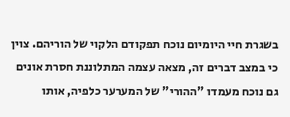בשגרת חיי היומיום נוכח תפקודם הלקוי של הוריהם. צוין כי במצב דברים זה, מצאה עצמה המתלוננת חסרת אונים גם נוכח מעמדו "ההורי" של המערער כלפיה, אותו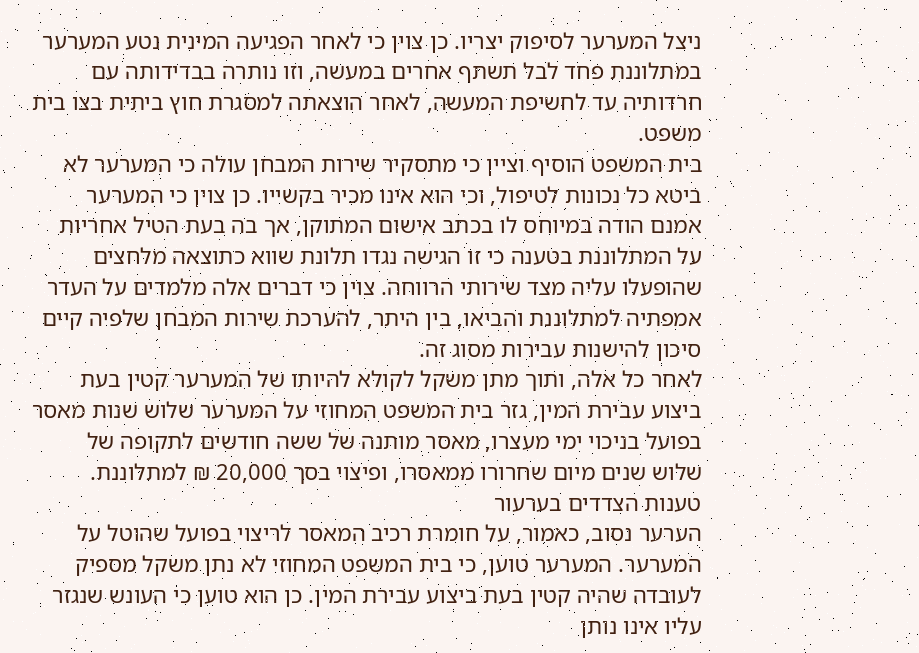ניצל המערער לסיפוק יצריו. כן צוין כי לאחר הפגיעה המינית נטע המערער במתלוננת פחד לבל תשתף אחרים במעשה, וזו נותרה בבדידותה עם חרדותיה עד לחשיפת המעשה, לאחר הוצאתה למסגרת חוץ ביתית בצו בית משפט.
בית המשפט הוסיף וציין כי מתסקיר שירות המבחן עולה כי המערער לא ביטא כל נכונות לטיפול, וכי הוא אינו מכיר בקשייו. כן צוין כי המערער אמנם הודה במיוחס לו בכתב אישום המתוקן, אך בה בעת הטיל אחריות על המתלוננת בטענה כי זו הגישה נגדו תלונת שווא כתוצאה מלחצים שהופעלו עליה מצד שירותי הרווחה. צוין כי דברים אלה מלמדים על העדר אמפתיה למתלוננת והביאו, בין היתר, להערכת שירות המבחן שלפיה קיים סיכון להישנות עבירות מסוג זה.
לאחר כל אלה, ותוך מתן משקל לקולא להיותו של המערער קטין בעת ביצוע עבירת המין, גזר בית המשפט המחוזי על המערער שלוש שנות מאסר בפועל בניכוי ימי מעצרו, מאסר מותנה של ששה חודשים לתקופה של שלוש שנים מיום שחרורו ממאסרו, ופיצוי בסך 20,000 ₪ למתלוננת.
טענות הצדדים בערעור
הערער נסוב, כאמור, על חומרת רכיב המאסר לריצוי בפועל שהוטל על המערער. המערער טוען, כי בית המשפט המחוזי לא נתן משקל מספיק לעובדה שהיה קטין בעת ביצוע עבירת המין. כן הוא טוען כי העונש שנגזר עליו אינו נותן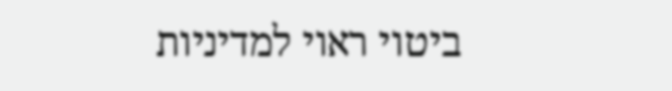ביטוי ראוי למדיניות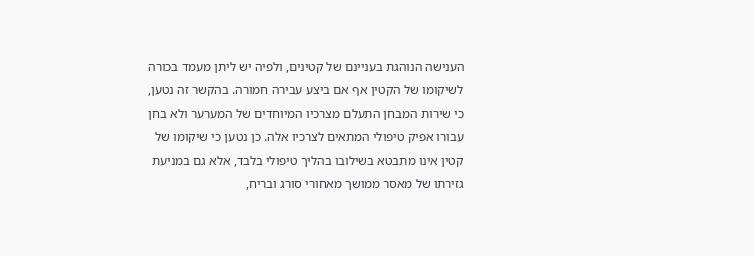הענישה הנוהגת בעניינם של קטינים, ולפיה יש ליתן מעמד בכורה לשיקומו של הקטין אף אם ביצע עבירה חמורה. בהקשר זה נטען, כי שירות המבחן התעלם מצרכיו המיוחדים של המערער ולא בחן עבורו אפיק טיפולי המתאים לצרכיו אלה. כן נטען כי שיקומו של קטין אינו מתבטא בשילובו בהליך טיפולי בלבד, אלא גם במניעת גזירתו של מאסר ממושך מאחורי סורג ובריח,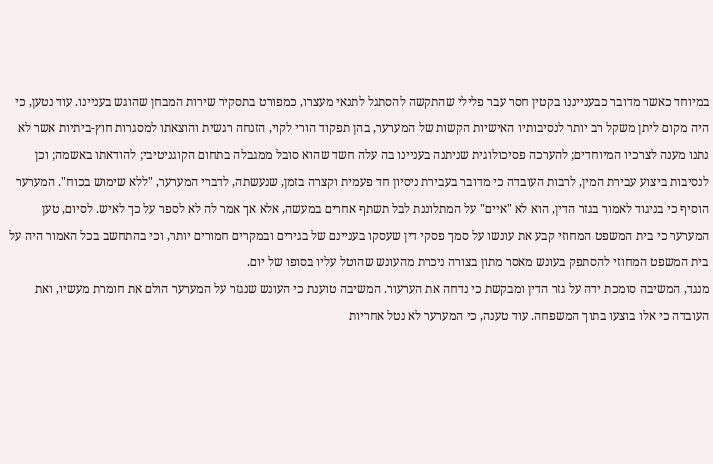במיוחד כאשר מדובר כבענייננו בקטין חסר עבר פלילי שהתקשה להסתגל לתנאי מעצרו, כמפורט בתסקיר שירות המבחן שהוגש בעניינו. עוד נטען, כי היה מקום ליתן משקל רב יותר לנסיבותיו האישיות הקשות של המערער, בהן תפקוד הורי לקוי, הזנחה רגשית והוצאתו למסגרות חוץ-ביתיות אשר לא נתנו מענה לצרכיו המיוחדים; להערכה פסיכולוגית שניתנה בעניינו בה עלה חשד שהוא סובל ממגבלה בתחום הקוגניטיבי; להודאתו באשמה; וכן לנסיבות ביצוע עבירת המין, לרבות העובדה כי מדובר בעבירת ניסיון חד פעמית וקצרה בזמן, שנעשתה, לדברי המערער, "ללא שימוש בכוח". המערער הוסיף כי בניגוד לאמור בגזר הדין, הוא לא "איים" על המתלוננת לבל תשתף אחרים במעשה, אלא אך אמר לה לא לספר על כך לאיש. לסיום, טען המערער כי בית המשפט המחוזי קבע את עונשו על סמך פסקי דין שעסקו בעניינם של בגירים ובמקרים חמורים יותר, וכי בהתחשב בכל האמור היה על בית המשפט המחוזי להסתפק בעונש מאסר מתון בצורה ניכרת מהעונש שהוטל עליו בסופו של יום.
מנגד, המשיבה סומכת ידה על גזר הדין ומבקשת כי נדחה את הערעור. המשיבה טוענת כי העונש שנגזר על המערער הולם את חומרת מעשיו, ואת העובדה כי אלו בוצעו בתוך המשפחה. עוד טענה, כי המערער לא נטל אחריות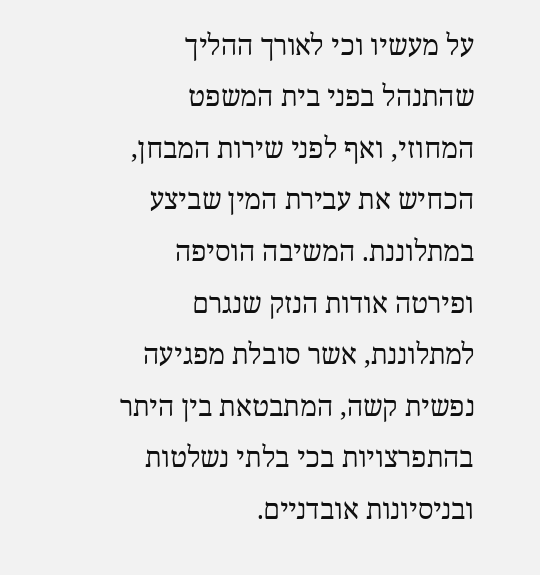על מעשיו וכי לאורך ההליך שהתנהל בפני בית המשפט המחוזי, ואף לפני שירות המבחן, הכחיש את עבירת המין שביצע במתלוננת. המשיבה הוסיפה ופירטה אודות הנזק שנגרם למתלוננת, אשר סובלת מפגיעה נפשית קשה, המתבטאת בין היתר בהתפרצויות בכי בלתי נשלטות ובניסיונות אובדניים.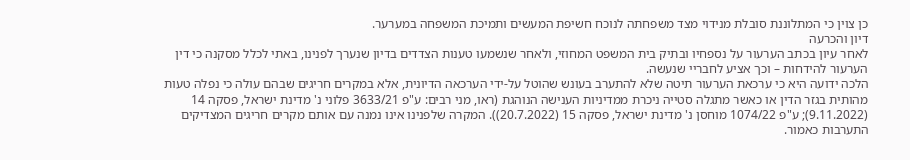כן צוין כי המתלוננת סובלת מנידוי מצד משפחתה לנוכח חשיפת המעשים ותמיכת המשפחה במערער.
דיון והכרעה
לאחר עיון בכתב הערעור על נספחיו ובתיק בית המשפט המחוזי, ולאחר שנשמעו טענות הצדדים בדיון שנערך לפנינו, באתי לכלל מסקנה כי דין הערעור להידחות – וכך אציע לחבריי שנעשה.
הלכה ידועה היא כי ערכאת הערעור תיטה שלא להתערב בעונש שהוטל על-ידי הערכאה הדיונית, אלא במקרים חריגים שבהם עולה כי נפלה טעות מהותית בגזר הדין או כאשר מתגלה סטייה ניכרת ממדיניות הענישה הנוהגת (ראו, מני רבים: ע"פ 3633/21 פלוני נ' מדינת ישראל, פסקה 14 (9.11.2022); ע"פ 1074/22 מוחסן נ' מדינת ישראל, פסקה 15 (20.7.2022)). המקרה שלפנינו אינו נמנה עם אותם מקרים חריגים המצדיקים התערבות כאמור.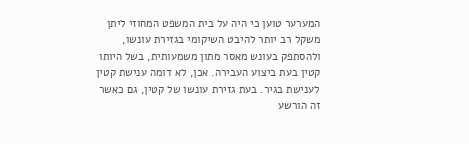המערער טוען כי היה על בית המשפט המחוזי ליתן משקל רב יותר להיבט השיקומי בגזירת עונשו, ולהסתפק בעונש מאסר מתון משמעותית, בשל היותו קטין בעת ביצוע העבירה. אכן, לא דומה ענישת קטין לענישת בגיר. בעת גזירת עונשו של קטין, גם כאשר זה הורשע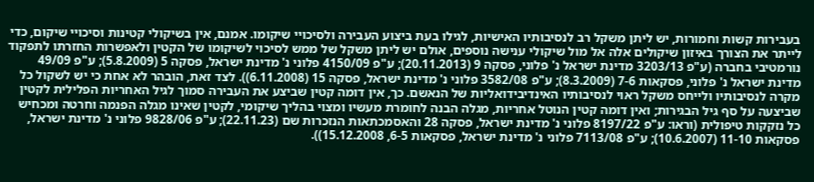בעבירות קשות וחמורות, יש ליתן משקל רב לנסיבותיו האישיות, לגילו בעת ביצוע העבירה ולסיכויי שיקומו. אמנם, אין בשיקולי קטינות וסיכויי שיקום, כדי לייתר את הצורך באיזון שיקולים אלה אל מול שיקולי ענישה נוספים, אולם יש ליתן משקל של ממש לסיכוי לשיקומו של הקטין ולאפשרות החזרתו לתפקוד נורמטיבי בחברה (ע"פ 3203/13 מדינת ישראל נ' פלוני, פסקה 9 (20.11.2013); ע"פ 4150/09 פלוני נ' מדינת ישראל, פסקה 5 (5.8.2009); ע"פ 49/09 מדינת ישראל נ' פלוני, פסקאות 7-6 (8.3.2009); ע"פ 3582/08 פלוני נ' מדינת ישראל, פסקה 15 (6.11.2008)). לצד זאת, הובהר לא אחת כי יש לשקול כל מקרה לנסיבותיו ולייחס משקל ראוי לנסיבותיו האינדיבידואליות של הנאשם. כך, אין דומה קטין שביצע את העבירה סמוך לגיל האחריות הפלילית לקטין שביצעה על סף גיל הבגירות; ואין דומה קטין הנוטל אחריות, מגלה הבנה לחומרת מעשיו ומצוי בהליך שיקומי, לקטין שאינו מגלה הפנמה וחרטה ומכחיש כל נזקקות טיפולית (וראו: ע"פ 8197/22 פלוני נ' מדינת ישראל, פסקה 28 והאסמכתאות הנזכרות שם (22.11.23); ע"פ 9828/06 פלוני נ' מדינת ישראל, פסקאות 11-10 (10.6.2007); ע"פ 7113/08 פלוני נ' מדינת ישראל, פסקאות 6-5, 15.12.2008)).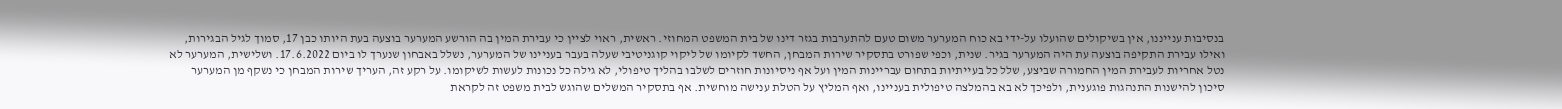בנסיבות ענייננו, אין בשיקולים שהועלו על-ידי בא כוח המערער משום טעם להתערבות בגזר דינו של בית המשפט המחוזי. ראשית, ראוי לציין כי עבירת המין בה הורשע המערער בוצעה בעת היותו כבן 17, סמוך לגיל הבגירות, ואילו עבירת התקיפה בוצעה עת היה המערער בגיר. שנית, וכפי שפורט בתסקיר שירות המבחן, החשד לקיומו של ליקוי קוגניטיבי שעלה בעבר בעניינו של המערער, נשלל באבחון שנערך לו ביום 17.6.2022. ושלישית, המערער לא נטל אחריות לעבירת המין החמורה שביצע, שלל כל בעייתיות בתחום עבריינות המין ועל אף ניסיונות חוזרים לשלבו בהליך טיפולי, לא גילה כל נכונות לעשות לשיקומו. על רקע זה, העריך שירות המבחן כי נשקף מן המערער סיכון להישנות התנהגות פוגענית, ולפיכך לא בא בהמלצה טיפולית בעניינו, ואף המליץ על הטלת ענישה מוחשית. אף בתסקיר המשלים שהוגש לבית משפט זה לקראת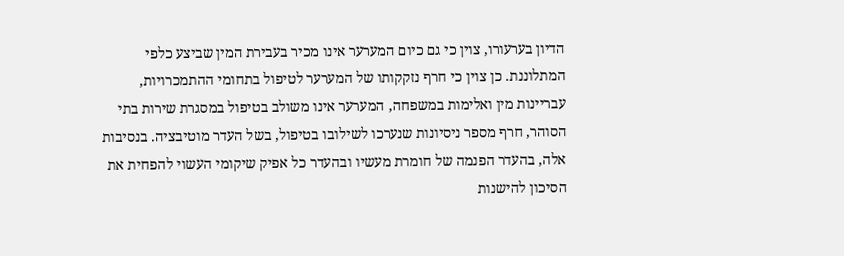הדיון בערעורו, צוין כי גם כיום המערער אינו מכיר בעבירת המין שביצע כלפי המתלוננת. כן צוין כי חרף נזקקותו של המערער לטיפול בתחומי ההתמכרויות, עבריינות מין ואלימות במשפחה, המערער אינו משולב בטיפול במסגרת שירות בתי הסוהר, חרף מספר ניסיונות שנערכו לשילובו בטיפול, בשל העדר מוטיבציה. בנסיבות אלה, בהעדר הפנמה של חומרת מעשיו ובהעדר כל אפיק שיקומי העשוי להפחית את הסיכון להישנות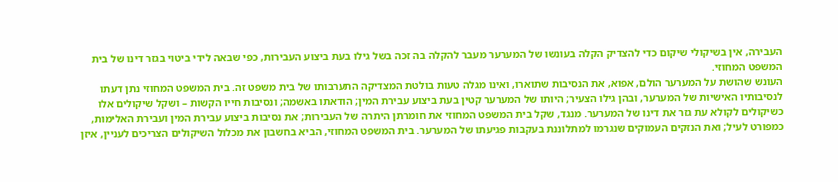העבירה, אין בשיקולי שיקום כדי להצדיק הקלה בעונשו של המערער מעבר להקלה בה זכה בשל גילו בעת ביצוע העבירות, כפי שבאה לידי ביטוי בגזר דינו של בית המשפט המחוזי.
העונש שהושת על המערער הולם, אפוא, את הנסיבות שתוארו, ואינו מגלה טעות בולטת המצדיקה התערבותו של בית משפט זה. בית המשפט המחוזי נתן דעתו לנסיבותיו האישיות של המערער, ובהן גילו הצעיר; היותו של המערער קטין בעת ביצוע עבירת המין; הודאתו באשמה; ונסיבות חייו הקשות – ושקל שיקולים אלו כשיקולים לקולא עת גזר את דינו של המערער. מנגד, שקל בית המשפט המחוזי את חומרתן היתרה של העבירות; את נסיבות ביצוע עבירת המין ועבירת האלימות, כמפורט לעיל; ואת הנזקים העמוקים שנגרמו למתלוננת בעקבות פגיעתו של המערער. בית המשפט המחוזי, הביא בחשבון את מכלול השיקולים הצריכים לעניין, איזן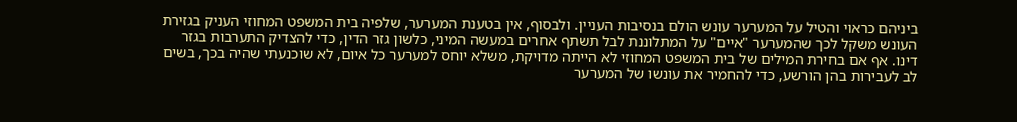ביניהם כראוי והטיל על המערער עונש הולם בנסיבות העניין. ולבסוף, אין בטענת המערער, שלפיה בית המשפט המחוזי העניק בגזירת העונש משקל לכך שהמערער "איים" על המתלוננת לבל תשתף אחרים במעשה המיני, כלשון גזר הדין, כדי להצדיק התערבות בגזר דינו. אף אם בחירת המילים של בית המשפט המחוזי לא הייתה מדויקת, משלא יוחס למערער כל איום, לא שוכנעתי שהיה בכך, בשים לב לעבירות בהן הורשע, כדי להחמיר את עונשו של המערער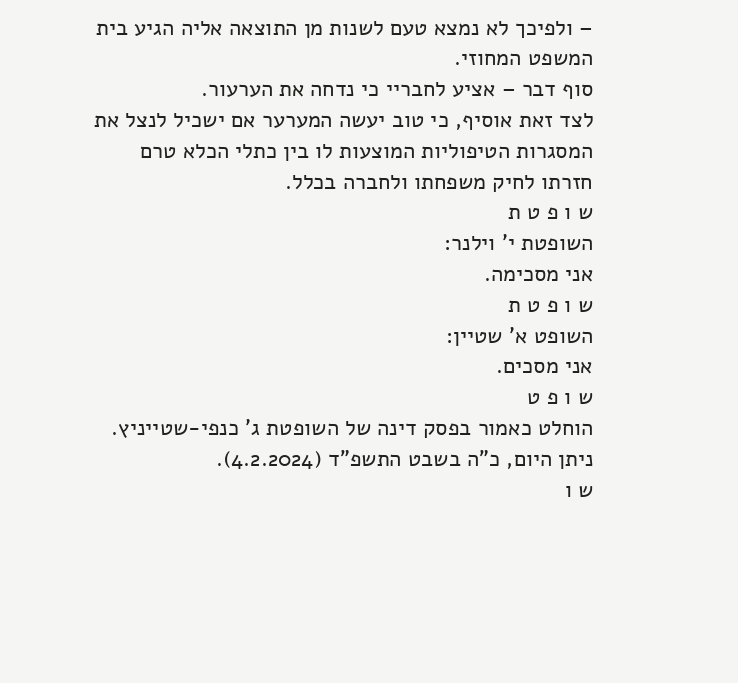– ולפיכך לא נמצא טעם לשנות מן התוצאה אליה הגיע בית המשפט המחוזי.
סוף דבר – אציע לחבריי כי נדחה את הערעור.
לצד זאת אוסיף, כי טוב יעשה המערער אם ישכיל לנצל את המסגרות הטיפוליות המוצעות לו בין כתלי הכלא טרם חזרתו לחיק משפחתו ולחברה בכלל.
ש ו פ ט ת
השופטת י' וילנר:
אני מסכימה.
ש ו פ ט ת
השופט א' שטיין:
אני מסכים.
ש ו פ ט
הוחלט כאמור בפסק דינה של השופטת ג' כנפי-שטייניץ.
ניתן היום, כ"ה בשבט התשפ"ד (4.2.2024).
ש ו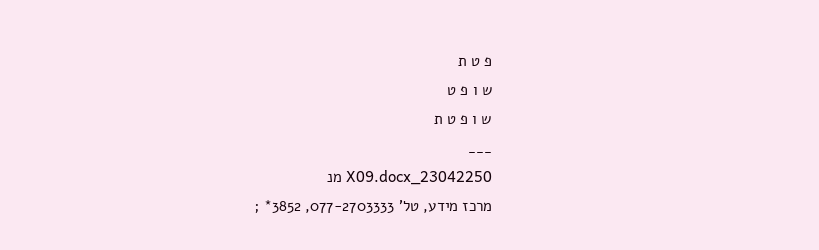פ ט ת
ש ו פ ט
ש ו פ ט ת
___
23042250_X09.docx מנ
מרכז מידע, טל' 077-2703333, 3852* ;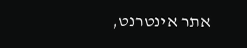אתר אינטרנט,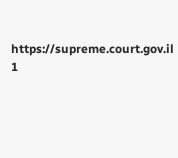https://supreme.court.gov.il
1